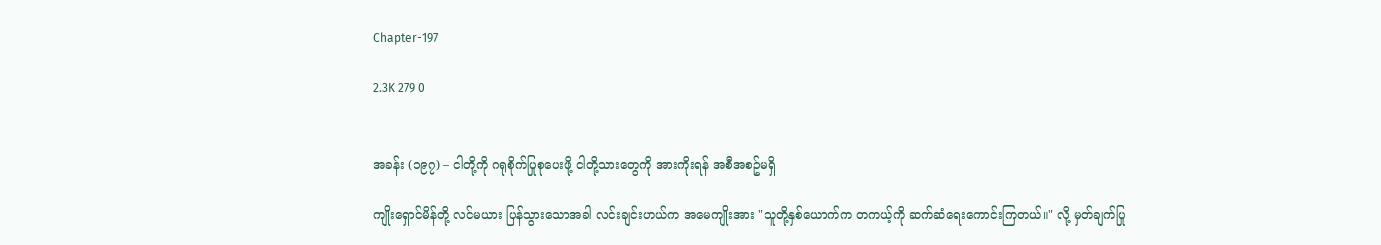Chapter-197

2.3K 279 0


အခန်း (၁၉၇) – ငါတို့ကို ဂရုစိုက်ပြုစုပေးဖို့ ငါတို့သားတွေကို အားကိုးရန် အစီအစဥ်မရှိ

ကျိုးရှောင်မိန်တို့ လင်မယား ပြန်သွားသောအခါ လင်းချင်းဟယ်က အမေကျိုးအား "သူတို့နှစ်ယောက်က တကယ့်ကို ဆက်ဆံရေးကောင်းကြတယ်။" လို့ မှတ်ချက်ပြု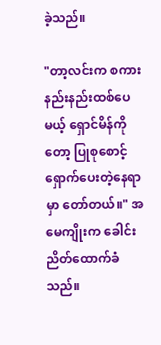ခဲ့သည်။

"တာ့လင်းက စကားနည်းနည်းထစ်ပေမယ့် ရှောင်မိန်ကိုတော့ ပြုစုစောင့်ရှောက်ပေးတဲ့နေရာမှာ တော်တယ်။" အမေကျိုးက ခေါင်းညိတ်ထောက်ခံသည်။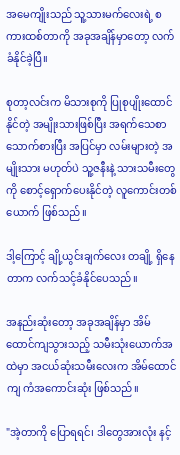အမေကျိုးသည် သူ့သားမက်လေးရဲ့ စကားထစ်တာကို အခုအချိန်မှာတော့ လက်ခံနိုင်ခဲ့ပြီ။

စုတာ့လင်းက မိသားစုကို ပြုစုပျိုးထောင်နိုင်တဲ့ အမျိုးသားဖြစ်ပြီး အရက်သေစာ သောက်စားပြီး အပြင်မှာ လမ်းများတဲ့ အမျိုးသား မဟုတ်ပဲ သူ့ဇနီးနဲ့ သားသမီးတွေကို စောင့်ရှောက်ပေးနိုင်တဲ့ လူကောင်းတစ်ယောက် ဖြစ်သည်။

ဒါ့ကြောင့် ချို့ယွင်းချက်လေး တချို့ ရှိနေတာက လက်သင့်ခံနိုင်ပေသည်။

အနည်းဆုံးတော့ အခုအချိန်မှာ အိမ်ထောင်ကျသွားသည့် သမီးသုံးယောက်အထဲမှာ အငယ်ဆုံးသမီးလေးက အိမ်ထောင်ကျ ကံအကောင်းဆုံး ဖြစ်သည်။

"အဲ့တာကို ပြောရရင်၊ ဒါတွေအားလုံး နင့်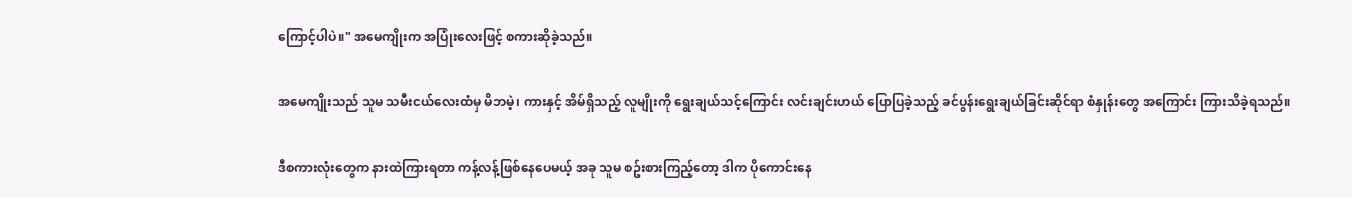ကြောင့်ပါပဲ။" အမေကျိုးက အပြုံးလေးဖြင့် စကားဆိုခဲ့သည်။

အမေကျိုးသည် သူမ သမီးငယ်လေးထံမှ မိဘမဲ့၊ ကားနှင့် အိမ်ရှိသည့် လူမျိုးကို ရွေးချယ်သင့်ကြောင်း လင်းချင်းဟယ် ပြောပြခဲ့သည့် ခင်ပွန်းရွေးချယ်ခြင်းဆိုင်ရာ စံနှုန်းတွေ အကြောင်း ကြားသိခဲ့ရသည်။

ဒီစကားလုံးတွေက နားထဲကြားရတာ ကန့်လန့်ဖြစ်နေပေမယ့် အခု သူမ စဥ်းစားကြည့်‌တော့ ဒါက ပိုကောင်းနေ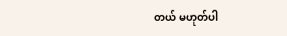တယ် မဟုတ်ပါ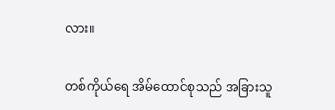လား။

တစ်ကိုယ်ရေ အိမ်ထောင်စုသည် အခြားသူ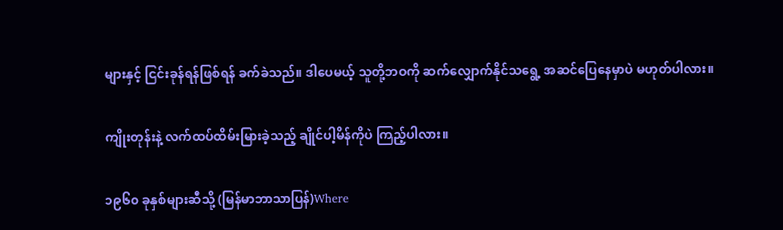များနှင့် ငြင်းခုန်ရန်ဖြစ်ရန် ခက်ခဲသည်။ ဒါပေမယ့် သူတို့ဘဝကို ဆက်လျှောက်နိုင်သ‌ရွေ့ အဆင်ပြေနေမှာပဲ မဟုတ်ပါလား။

ကျိုးတုန်းနဲ့ လက်ထပ်ထိမ်းမြားခဲ့သည့် ချိုင်ပါ့မိန်ကိုပဲ ကြည့်ပါလား။

၁၉၆၀ ခုနှစ်များဆီသို့ (မြန်မာဘာသာပြန်)Where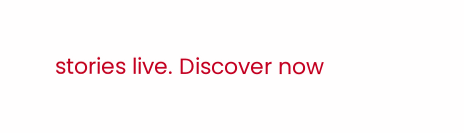stories live. Discover now